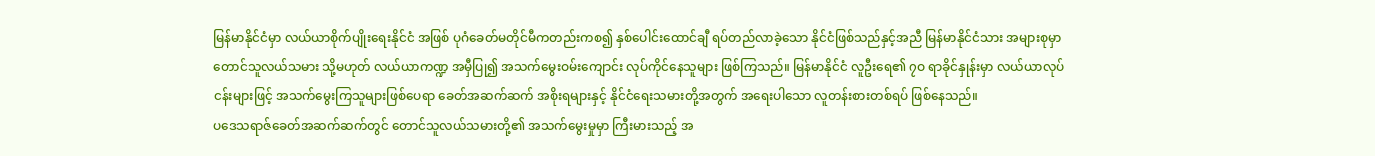မြန်မာနိုင်ငံမှာ လယ်ယာစိုက်ပျိုးရေးနိုင်ငံ အဖြစ် ပုဂံခေတ်မတိုင်မီကတည်းကစ၍ နှစ်ပေါင်းထောင်ချီ ရပ်တည်လာခဲ့သော နိုင်ငံဖြစ်သည်နှင့်အညီ မြန်မာနိုင်ငံသား အများစုမှာ တောင်သူလယ်သမား သို့မဟုတ် လယ်ယာကဏ္ဍ အမှီပြု၍ အသက်မွေးဝမ်းကျောင်း လုပ်ကိုင်နေသူများ ဖြစ်ကြသည်။ မြန်မာနိုင်ငံ လူဦးရေ၏ ၇ဝ ရာခိုင်နှုန်းမှာ လယ်ယာလုပ်ငန်းများဖြင့် အသက်မွေးကြသူများဖြစ်ပေရာ ခေတ်အဆက်ဆက် အစိုးရများနှင့် နိုင်ငံရေးသမားတို့အတွက် အရေးပါသော လူတန်းစားတစ်ရပ် ဖြစ်နေသည်။
ပဒေသရာဇ်ခေတ်အဆက်ဆက်တွင် တောင်သူလယ်သမားတို့၏ အသက်မွေးမှုမှာ ကြီးမားသည့် အ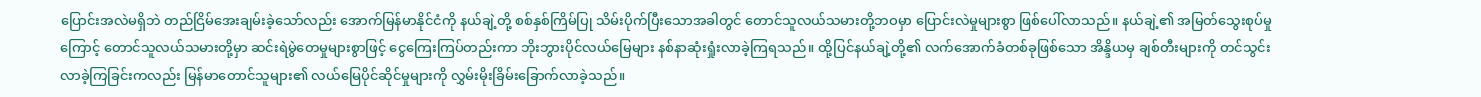ပြောင်းအလဲမရှိဘဲ တည်ငြိမ်အေးချမ်းခဲ့သော်လည်း အောက်မြန်မာနိုင်ငံကို နယ်ချဲ့တို့ စစ်နှစ်ကြိမ်ပြု သိမ်းပိုက်ပြီးသောအခါတွင် တောင်သူလယ်သမားတို့ဘဝမှာ ပြောင်းလဲမှုများစွာ ဖြစ်ပေါ်လာသည်။ နယ်ချဲ့၏ အမြတ်သွေးစုပ်မှုကြောင့် တောင်သူလယ်သမားတို့မှာ ဆင်းရဲမွဲတေမှုများစွာဖြင့် ငွေကြေးကြပ်တည်းကာ ဘိုးဘွားပိုင်လယ်မြေများ နစ်နာဆုံးရှုံးလာခဲ့ကြရသည်။ ထို့ပြင်နယ်ချဲ့တို့၏ လက်အောက်ခံတစ်ခုဖြစ်သော အိန္ဒိယမှ ချစ်တီးများကို တင်သွင်းလာခဲ့ကြခြင်းကလည်း မြန်မာတောင်သူများ၏ လယ်မြေပိုင်ဆိုင်မှုများကို လွှမ်းမိုးခြိမ်းခြောက်လာခဲ့သည်။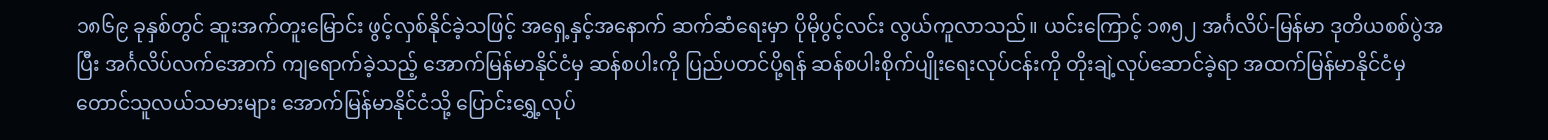၁၈၆၉ ခုနှစ်တွင် ဆူးအက်တူးမြောင်း ဖွင့်လှစ်နိုင်ခဲ့သဖြင့် အရှေ့နှင့်အနောက် ဆက်ဆံရေးမှာ ပိုမိုပွင့်လင်း လွယ်ကူလာသည်။ ယင်းကြောင့် ၁၈၅၂ အင်္ဂလိပ်-မြန်မာ ဒုတိယစစ်ပွဲအပြီး အင်္ဂလိပ်လက်အောက် ကျရောက်ခဲ့သည့် အောက်မြန်မာနိုင်ငံမှ ဆန်စပါးကို ပြည်ပတင်ပို့ရန် ဆန်စပါးစိုက်ပျိုးရေးလုပ်ငန်းကို တိုးချဲ့လုပ်ဆောင်ခဲ့ရာ အထက်မြန်မာနိုင်ငံမှ တောင်သူလယ်သမားများ အောက်မြန်မာနိုင်ငံသို့ ပြောင်းရွှေ့လုပ်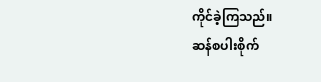ကိုင်ခဲ့ကြသည်။
ဆန်စပါးစိုက်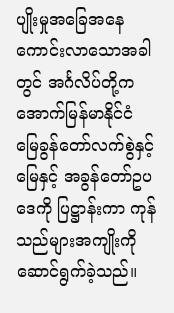ပျိုးမှုအခြေအနေ ကောင်းလာသောအခါတွင် အင်္ဂလိပ်တို့က အောက်မြန်မာနိုင်ငံ မြေခွန်တော်လက်စွဲနှင့် မြေနှင့် အခွန်တော်ဥပဒေကို ပြဋ္ဌာန်းကာ ကုန်သည်များအကျိုးကို ဆောင်ရွက်ခဲ့သည်။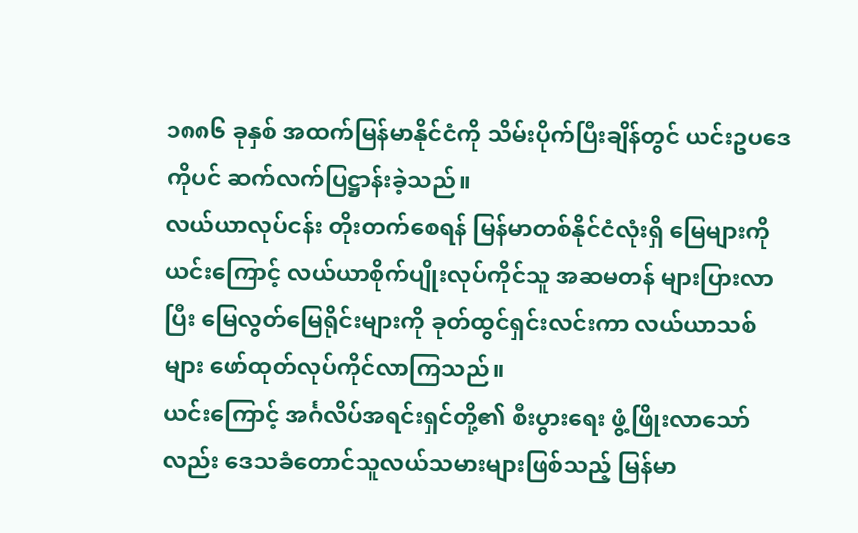၁၈၈၆ ခုနှစ် အထက်မြန်မာနိုင်ငံကို သိမ်းပိုက်ပြီးချိန်တွင် ယင်းဥပဒေကိုပင် ဆက်လက်ပြဋ္ဌာန်းခဲ့သည်။
လယ်ယာလုပ်ငန်း တိုးတက်စေရန် မြန်မာတစ်နိုင်ငံလုံးရှိ မြေများကို
ယင်းကြောင့် လယ်ယာစိုက်ပျိုးလုပ်ကိုင်သူ အဆမတန် များပြားလာပြီး မြေလွတ်မြေရိုင်းများကို ခုတ်ထွင်ရှင်းလင်းကာ လယ်ယာသစ်များ ဖော်ထုတ်လုပ်ကိုင်လာကြသည်။
ယင်းကြောင့် အင်္ဂလိပ်အရင်းရှင်တို့၏ စီးပွားရေး ဖွံ့ဖြိုးလာသော်လည်း ဒေသခံတောင်သူလယ်သမားများဖြစ်သည့် မြန်မာ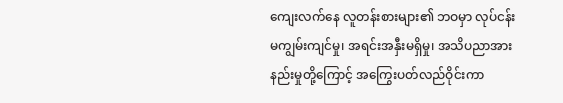ကျေးလက်နေ လူတန်းစားများ၏ ဘဝမှာ လုပ်ငန်းမကျွမ်းကျင်မှု၊ အရင်းအနှီးမရှိမှု၊ အသိပညာအားနည်းမှုတို့ကြောင့် အကြွေးပတ်လည်ဝိုင်းကာ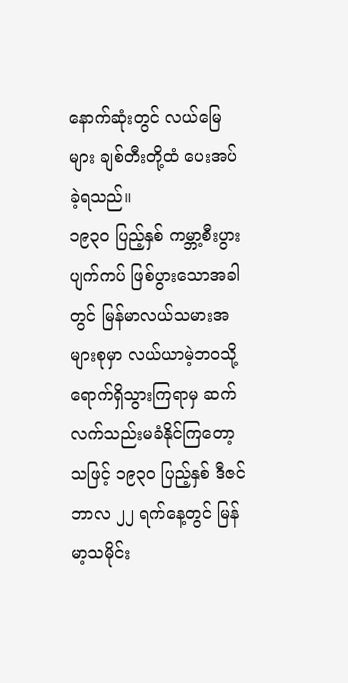နောက်ဆုံးတွင် လယ်မြေများ ချစ်တီးတို့ထံ ပေးအပ်ခဲ့ရသည်။
၁၉၃ဝ ပြည့်နှစ် ကမ္ဘာ့စီးပွားပျက်ကပ် ဖြစ်ပွားသောအခါတွင် မြန်မာလယ်သမားအများစုမှာ လယ်ယာမဲ့ဘဝသို့ ရောက်ရှိသွားကြရာမှ ဆက်လက်သည်းမခံနိုင်ကြတော့သဖြင့် ၁၉၃ဝ ပြည့်နှစ် ဒီဇင်ဘာလ ၂၂ ရက်နေ့တွင် မြန်မာ့သမိုင်း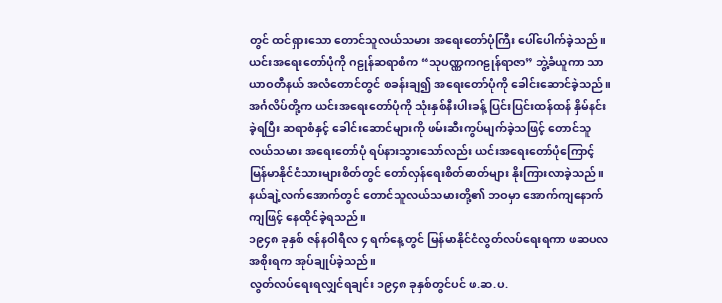တွင် ထင်ရှားသော တောင်သူလယ်သမား အရေးတော်ပုံကြီး ပေါ်ပေါက်ခဲ့သည်။
ယင်းအရေးတော်ပုံကို ဂဠုန်ဆရာစံက “သုပဏ္ဏကဂဠုန်ရာဇာ” ဘွဲ့ခံယူကာ သာယာဝတီနယ် အလံတောင်တွင် စခန်းချ၍ အရေးတော်ပုံကို ခေါင်းဆောင်ခဲ့သည်။
အင်္ဂလိပ်တို့က ယင်းအရေးတော်ပုံကို သုံးနှစ်နီးပါးခန့် ပြင်းပြင်းထန်ထန် နှိမ်နင်းခဲ့ရပြီး ဆရာစံနှင့် ခေါင်းဆောင်များကို ဖမ်းဆီးကွပ်မျက်ခဲ့သဖြင့် တောင်သူလယ်သမား အရေးတော်ပုံ ရပ်နားသွားသော်လည်း ယင်းအရေးတော်ပုံကြောင့် မြန်မာနိုင်ငံသားများစိတ်တွင် တော်လှန်ရေးစိတ်ဓာတ်များ နိုးကြားလာခဲ့သည်။
နယ်ချဲ့လက်အောက်တွင် တောင်သူလယ်သမားတို့၏ ဘဝမှာ အောက်ကျနောက်ကျဖြင့် နေထိုင်ခဲ့ရသည်။
၁၉၄၈ ခုနှစ် ဇန်နဝါရီလ ၄ ရက်နေ့တွင် မြန်မာနိုင်ငံလွတ်လပ်ရေးရကာ ဖဆပလအစိုးရက အုပ်ချုပ်ခဲ့သည်။
လွတ်လပ်ရေးရလျှင်ရချင်း ၁၉၄၈ ခုနှစ်တွင်ပင် ဖ.ဆ.ပ.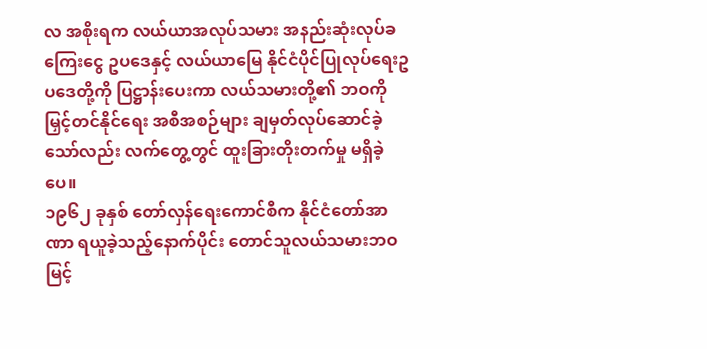လ အစိုးရက လယ်ယာအလုပ်သမား အနည်းဆုံးလုပ်ခကြေးငွေ ဥပဒေနှင့် လယ်ယာမြေ နိုင်ငံပိုင်ပြုလုပ်ရေးဥပဒေတို့ကို ပြဋ္ဌာန်းပေးကာ လယ်သမားတို့၏ ဘဝကို မြှင့်တင်နိုင်ရေး အစီအစဉ်များ ချမှတ်လုပ်ဆောင်ခဲ့သော်လည်း လက်တွေ့တွင် ထူးခြားတိုးတက်မှု မရှိခဲ့ပေ။
၁၉၆၂ ခုနှစ် တော်လှန်ရေးကောင်စီက နိုင်ငံတော်အာဏာ ရယူခဲ့သည့်နောက်ပိုင်း တောင်သူလယ်သမားဘဝ မြင့်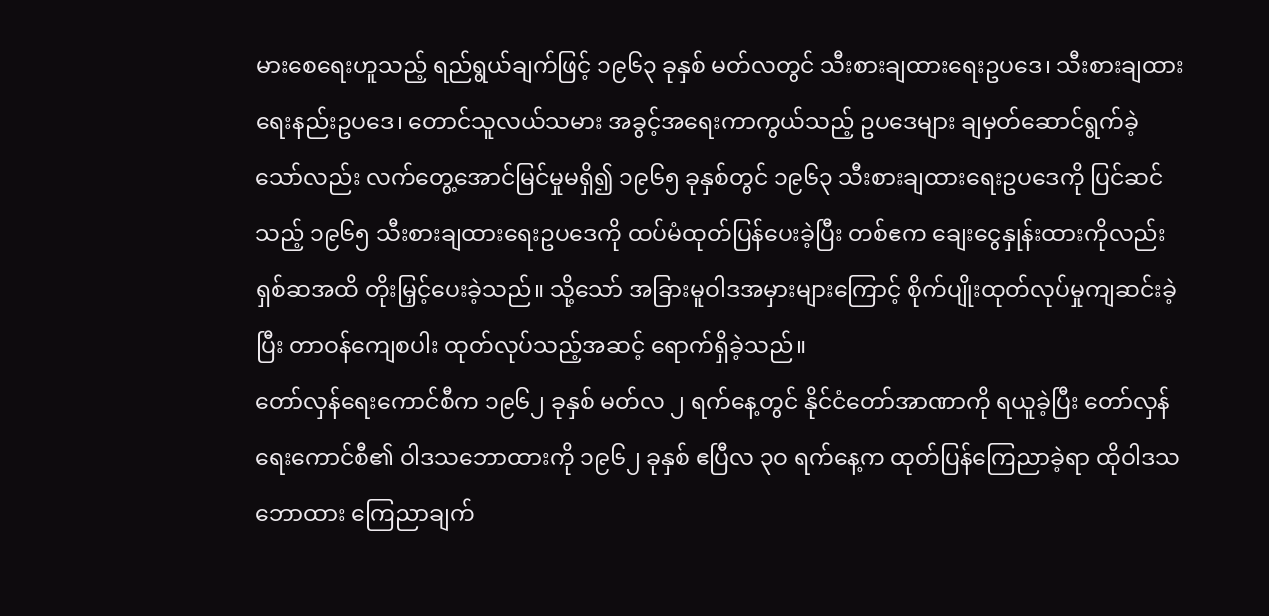မားစေရေးဟူသည့် ရည်ရွယ်ချက်ဖြင့် ၁၉၆၃ ခုနှစ် မတ်လတွင် သီးစားချထားရေးဥပဒေ၊ သီးစားချထားရေးနည်းဥပဒေ၊ တောင်သူလယ်သမား အခွင့်အရေးကာကွယ်သည့် ဥပဒေများ ချမှတ်ဆောင်ရွက်ခဲ့သော်လည်း လက်တွေ့အောင်မြင်မှုမရှိ၍ ၁၉၆၅ ခုနှစ်တွင် ၁၉၆၃ သီးစားချထားရေးဥပဒေကို ပြင်ဆင်သည့် ၁၉၆၅ သီးစားချထားရေးဥပဒေကို ထပ်မံထုတ်ပြန်ပေးခဲ့ပြီး တစ်ဧက ချေးငွေနှုန်းထားကိုလည်း ရှစ်ဆအထိ တိုးမြှင့်ပေးခဲ့သည်။ သို့သော် အခြားမူဝါဒအမှားများကြောင့် စိုက်ပျိုးထုတ်လုပ်မှုကျဆင်းခဲ့ပြီး တာဝန်ကျေစပါး ထုတ်လုပ်သည့်အဆင့် ရောက်ရှိခဲ့သည်။
တော်လှန်ရေးကောင်စီက ၁၉၆၂ ခုနှစ် မတ်လ ၂ ရက်နေ့တွင် နိုင်ငံတော်အာဏာကို ရယူခဲ့ပြီး တော်လှန်ရေးကောင်စီ၏ ဝါဒသဘောထားကို ၁၉၆၂ ခုနှစ် ဧပြီလ ၃ဝ ရက်နေ့က ထုတ်ပြန်ကြေညာခဲ့ရာ ထိုဝါဒသဘောထား ကြေညာချက်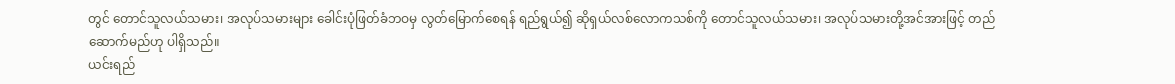တွင် တောင်သူလယ်သမား၊ အလုပ်သမားများ ခေါင်းပုံဖြတ်ခံဘဝမှ လွတ်မြောက်စေရန် ရည်ရွယ်၍ ဆိုရှယ်လစ်လောကသစ်ကို တောင်သူလယ်သမား၊ အလုပ်သမားတို့အင်အားဖြင့် တည်ဆောက်မည်ဟု ပါရှိသည်။
ယင်းရည်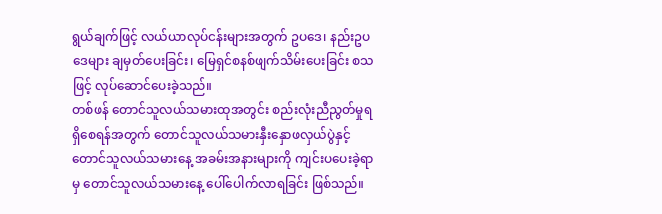ရွယ်ချက်ဖြင့် လယ်ယာလုပ်ငန်းများအတွက် ဥပဒေ၊ နည်းဥပဒေများ ချမှတ်ပေးခြင်း၊ မြေရှင်စနစ်ဖျက်သိမ်းပေးခြင်း စသဖြင့် လုပ်ဆောင်ပေးခဲ့သည်။
တစ်ဖန် တောင်သူလယ်သမားထုအတွင်း စည်းလုံးညီညွတ်မှုရရှိစေရန်အတွက် တောင်သူလယ်သမားနှီးနှောဖလှယ်ပွဲနှင့် တောင်သူလယ်သမားနေ့ အခမ်းအနားများကို ကျင်းပပေးခဲ့ရာမှ တောင်သူလယ်သမားနေ့ ပေါ်ပေါက်လာရခြင်း ဖြစ်သည်။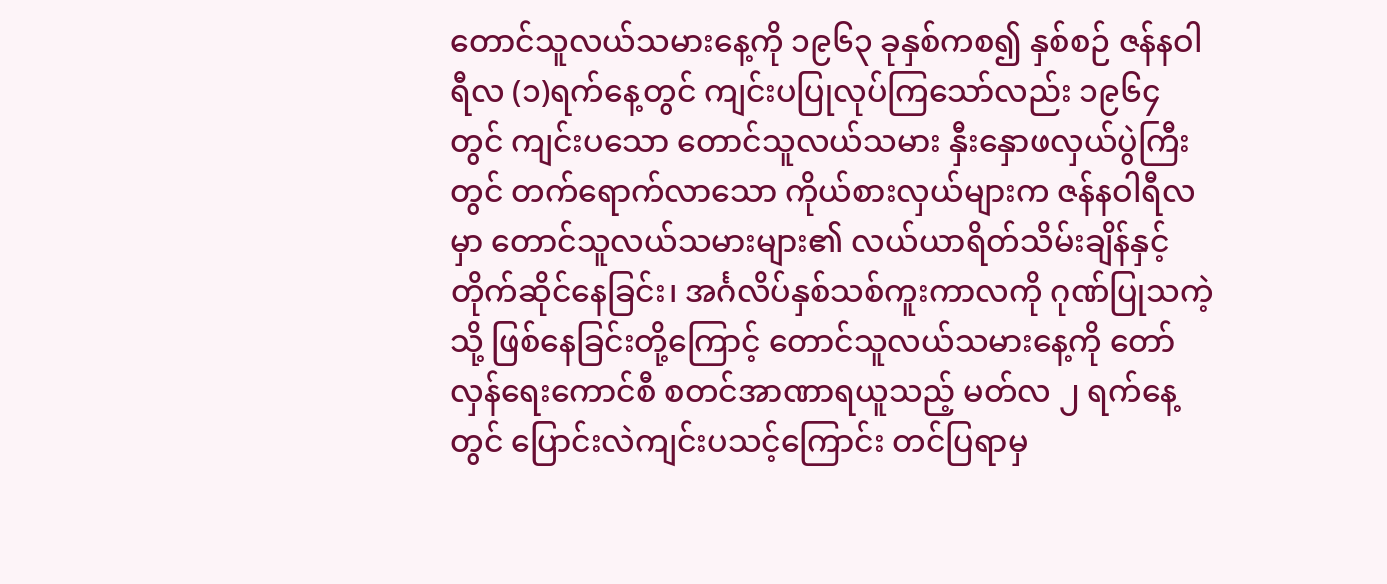တောင်သူလယ်သမားနေ့ကို ၁၉၆၃ ခုနှစ်ကစ၍ နှစ်စဉ် ဇန်နဝါရီလ (၁)ရက်နေ့တွင် ကျင်းပပြုလုပ်ကြသော်လည်း ၁၉၆၄ တွင် ကျင်းပသော တောင်သူလယ်သမား နှီးနှောဖလှယ်ပွဲကြီးတွင် တက်ရောက်လာသော ကိုယ်စားလှယ်များက ဇန်နဝါရီလမှာ တောင်သူလယ်သမားများ၏ လယ်ယာရိတ်သိမ်းချိန်နှင့် တိုက်ဆိုင်နေခြင်း၊ အင်္ဂလိပ်နှစ်သစ်ကူးကာလကို ဂုဏ်ပြုသကဲ့သို့ ဖြစ်နေခြင်းတို့ကြောင့် တောင်သူလယ်သမားနေ့ကို တော်လှန်ရေးကောင်စီ စတင်အာဏာရယူသည့် မတ်လ ၂ ရက်နေ့တွင် ပြောင်းလဲကျင်းပသင့်ကြောင်း တင်ပြရာမှ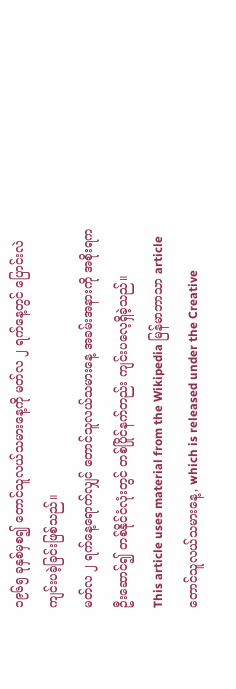၁၉၆၅ ခုနှစ်မှစ၍ တောင်သူလယ်သမားနေ့ကို မတ်လ ၂ ရက်နေ့တွင် ပြောင်းလဲကျင်းပခဲ့ခြင်းဖြစ်သည်။
မတ်လ ၂ ရက်နေ့ရောက်လျှင် တောင်သူလယ်သမားနေ့ အခမ်းအနားကို အစိုးရက ဦးဆောင်၍ တစ်နိုင်ငံလုံးတွင် တစ်ပြိုင်နက်တည်း ကျင်းပလေ့ရှိခဲ့သည်။
This article uses material from the Wikipedia မြန်မာဘာသာ article တောင်သူလယ်သမားနေ့, which is released under the Creative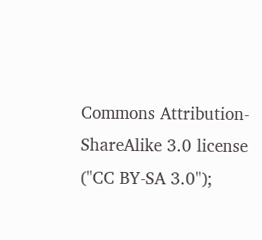Commons Attribution-ShareAlike 3.0 license ("CC BY-SA 3.0");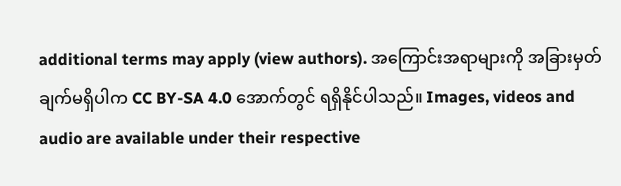additional terms may apply (view authors). အကြောင်းအရာများကို အခြားမှတ်ချက်မရှိပါက CC BY-SA 4.0 အောက်တွင် ရရှိနိုင်ပါသည်။ Images, videos and audio are available under their respective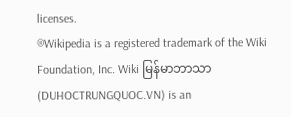licenses.
®Wikipedia is a registered trademark of the Wiki Foundation, Inc. Wiki မြန်မာဘာသာ (DUHOCTRUNGQUOC.VN) is an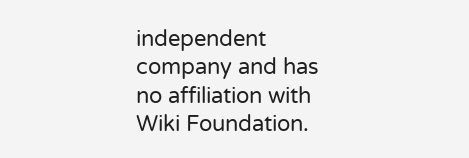independent company and has no affiliation with Wiki Foundation.